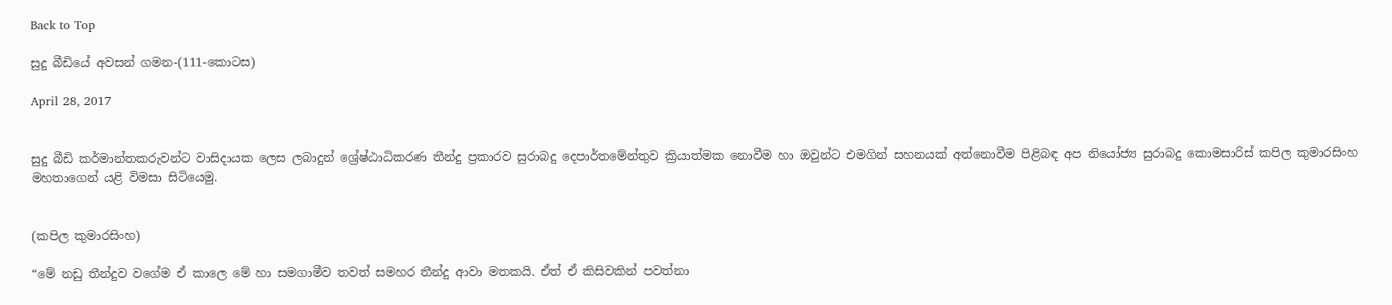Back to Top

සුදු බීඩියේ අවසන් ගමන-(111-කොටස)

April 28, 2017


සුදු බීඩි කර්මාන්තකරුවන්ට වාසිදායක ලෙස ලබාදුන් ශ්‍රේෂ්ඨාධිකරණ තීන්දු ප්‍රකාරව සුරාබදු දෙපාර්තමේන්තුව ක්‍රියාත්මක නොවීම හා ඔවුන්ට එමගින් සහනයක් අත්නොවීම පිළිබඳ අප නියෝජ්‍ය සුරාබදු කොමසාරිස් කපිල කුමාරසිංහ මහතාගෙන් යළි විමසා සිටියෙමු.


(කපිල කුමාරසිංහ)

“මේ නඩු තීන්දුව වගේම ඒ කාලෙ මේ හා සමගාමීව තවත් සමහර තීන්දු ආවා මතකයි. ඒත් ඒ කිසිවකින් පවත්නා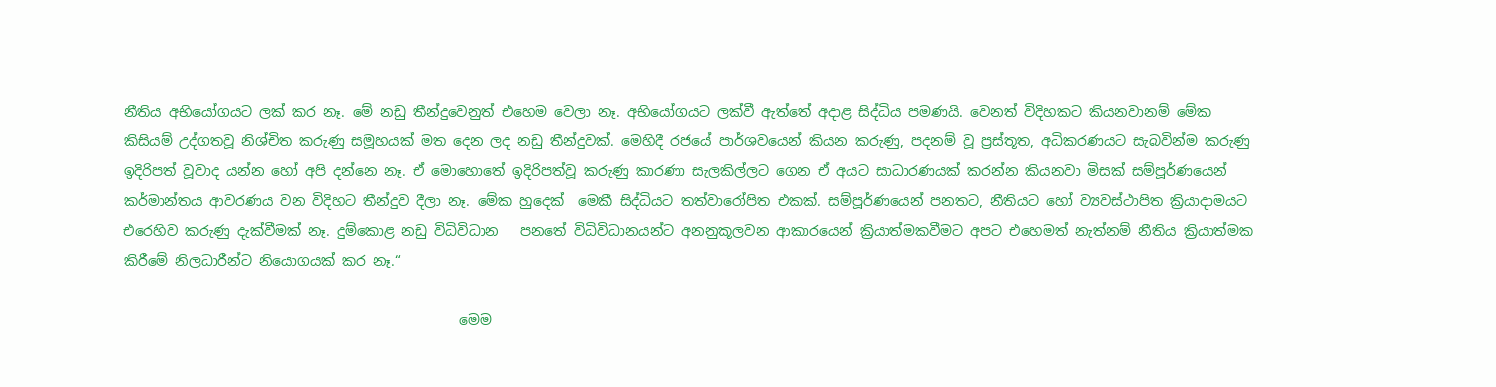නීතිය අභියෝගයට ලක් කර නෑ. මේ නඩු තීන්දුවෙනුත් එහෙම වෙලා නෑ. අභියෝගයට ලක්වී ඇත්තේ අදාළ සිද්ධිය පමණයි. වෙනත් විදිහකට කියනවානම් මේක කිසියම් උද්ගතවූ නිශ්චිත කරුණු සමූහයක් මත දෙන ලද නඩු තීන්දුවක්. මෙහිදී රජයේ පාර්ශවයෙන් කියන කරුණු, පදනම් වූ ප්‍රස්තූත, අධිකරණයට සැබවින්ම කරුණු ඉදිරිපත් වූවාද යන්න හෝ අපි දන්නෙ නෑ. ඒ මොහොතේ ඉදිරිපත්වූ කරුණු කාරණා සැලකිල්ලට ගෙන ඒ අයට සාධාරණයක් කරන්න කියනවා මිසක් සම්පූර්ණයෙන් කර්මාන්තය ආවරණය වන විදිහට තීන්දුව දීලා නෑ. මේක හුදෙක්  මෙකී සිද්ධියට තත්වාරෝපිත එකක්. සම්පූර්ණයෙන් පනතට, නීතියට හෝ ව්‍යවස්ථාපිත ක්‍රියාදාමයට එරෙහිව කරුණු දැක්වීමක් නෑ. දුම්කොළ නඩු විධිවිධාන   පනතේ විධිවිධානයන්ට අනනුකූලවන ආකාරයෙන් ක්‍රියාත්මකවීමට අපට එහෙමත් නැත්නම් නීතිය ක්‍රියාත්මක කිරීමේ නිලධාරීන්ට නියොගයක් කර නෑ.“

                                                මෙම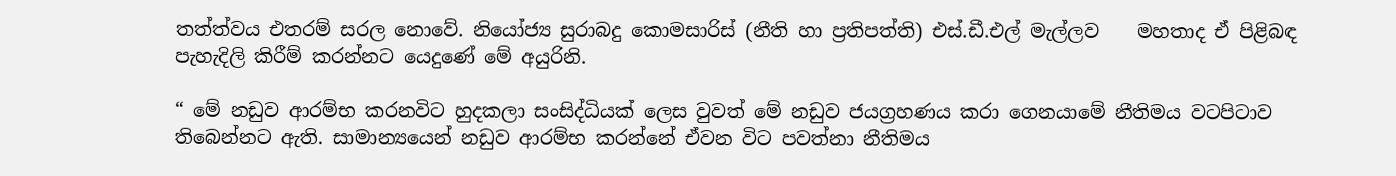තත්ත්වය එතරම් සරල නොවේ. නියෝජ්‍ය සුරාබදු කොමසාරිස් (නීති හා ප්‍රතිපත්ති) එස්.ඩී.එල් මැල්ලව    මහතාද ඒ පිළිබඳ පැහැදිලි කිරීම් කරන්නට යෙදුණේ මේ අයුරිනි.

“ මේ නඩුව ආරම්භ කරනවිට හුදකලා සංසිද්ධියක් ලෙස වුවත් මේ නඩුව ජයග්‍රහණය කරා ගෙනයාමේ නීතිමය වටපිටාව තිබෙන්නට ඇති. සාමාන්‍යයෙන් නඩුව ආරම්භ කරන්නේ ඒවන විට පවත්නා නීතිමය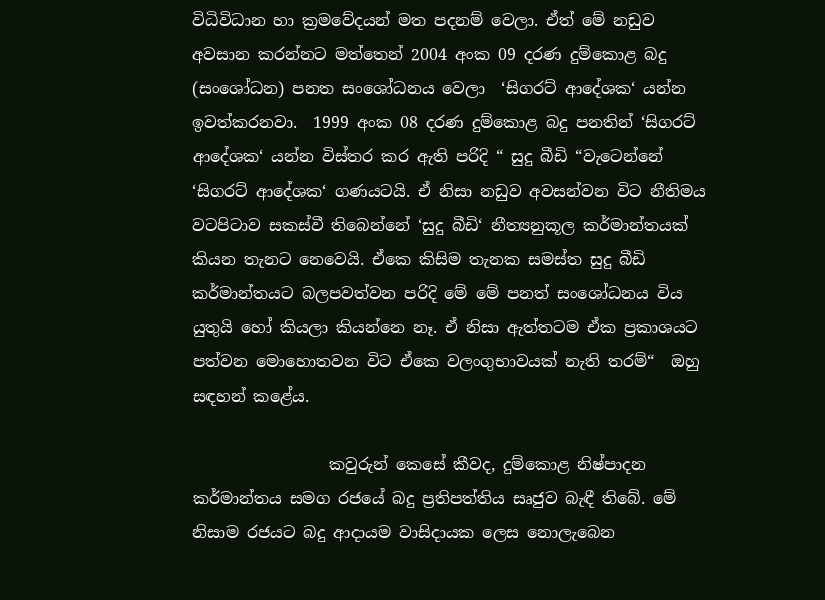විධිවිධාන හා ක්‍රමවේදයන් මත පදනම් වෙලා. ඒත් මේ නඩුව අවසාන කරන්නට මත්තෙන් 2004 අංක 09 දරණ දුම්කොළ බදු (සංශෝධන) පනත සංශෝධනය වෙලා  ‘සිගරට් ආදේශක‘ යන්න ඉවත්කරනවා.  1999 අංක 08 දරණ දුම්කොළ බදු පනතින් ‘සිගරට් ආදේශක‘ යන්න විස්තර කර ඇති පරිදි “ සුදු බීඩි “වැටෙන්නේ ‘සිගරට් ආදේශක‘ ගණයටයි. ඒ නිසා නඩුව අවසන්වන විට නීතිමය වටපිටාව සකස්වී තිබෙන්නේ ‘සුදු බීඩි‘ නීත්‍යනුකූල කර්මාන්තයක් කියන තැනට නෙවෙයි. ඒකෙ කිසිම තැනක සමස්ත සුදු බීඩි කර්මාන්තයට බලපවත්වන පරිදි මේ මේ පනත් සංශෝධනය විය යුතුයි හෝ කියලා කියන්නෙ නෑ. ඒ නිසා ඇත්තටම ඒක ප්‍රකාශයට පත්වන මොහොතවන විට ඒකෙ වලංගුභාවයක් නැති තරම්“  ඔහු සඳහන් කළේය.

                 කවුරුන් කෙසේ කීවද, දුම්කොළ නිෂ්පාදන කර්මාන්තය සමග රජයේ බදු ප්‍රතිපත්තිය සෘජුව බැඳී තිබේ. මේ නිසාම රජයට බදු ආදායම වාසිදායක ලෙස නොලැබෙන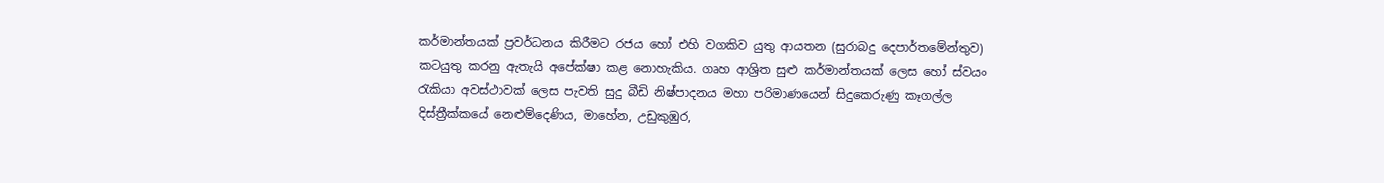කර්මාන්තයක් ප්‍රවර්ධනය කිරීමට රජය හෝ එහි වගකිව යුතු ආයතන (සුරාබදු දෙපාර්තමේන්තුව) කටයුතු කරනු ඇතැයි අපේක්ෂා කළ නොහැකිය. ගෘහ ආශ්‍රිත සුළු කර්මාන්තයක් ලෙස හෝ ස්වයං රැකියා අවස්ථාවක් ලෙස පැවති සුදු බීඩි නිෂ්පාදනය මහා පරිමාණයෙන් සිදුකෙරුණු කෑගල්ල දිස්ත්‍රීක්කයේ නෙළුම්දෙණිය, මාහේන, උඩුකුඹුර,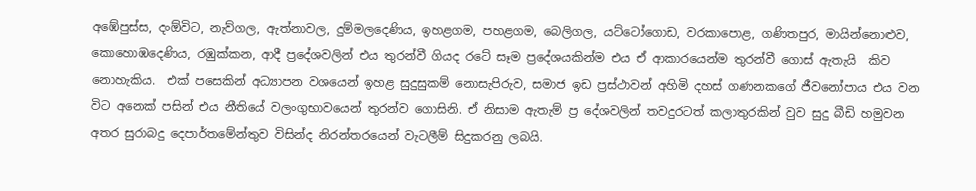අඹේපුස්ස, දංඕවිට, නැව්ගල, ඇත්නාවල, දුම්මලදෙණිය, ඉහළගම, පහළගම, බෙලිගල, යට්ටෝගොඩ, වරකාපොළ, ගණිතපුර, මායින්නොළුව, කොහොඹදෙණිය, රඹුක්කන, ආදී ප්‍රදේශවලින් එය තුරන්වී ගියද රටේ සෑම ප්‍රදේශයකින්ම එය ඒ ආකාරයෙන්ම තුරන්වී ගොස් ඇතැයි  කිව නොහැකිය.  එක් පසෙකින් අධ්‍යාපන වශයෙන් ඉහළ සුදුසුකම් නොසැපිරුව, සමාජ ඉඩ ප්‍රස්ථාවන් අහිමි දහස් ගණනකගේ ජීවනෝපාය එය වන විට අනෙක් පසින් එය නීතියේ වලංගුභාවයෙන් තුරන්ව ගොසිනි. ඒ නිසාම ඇතැම් ප්‍ර දේශවලින් තවදුරටත් කලාතුරකින් වුව සුදු බීඩි හමුවන අතර සුරාබදු දෙපාර්තමේන්තුව විසින්ද නිරන්තරයෙන් වැටලීම් සිදුකරනු ලබයි.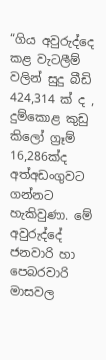“ගිය අවුරුද්දෙ කළ වැටලීම් වලින් සුදු බීඩි 424,314 ක් ද , දුම්කොළ කුඩු කිලෝ ග්‍රෑම් 16,286ක්ද අත්අඩංගුවට ගන්නට හැකිවුණා. මේ අවුරුද්දේ ජනවාරි හා පෙබරවාරි මාසවල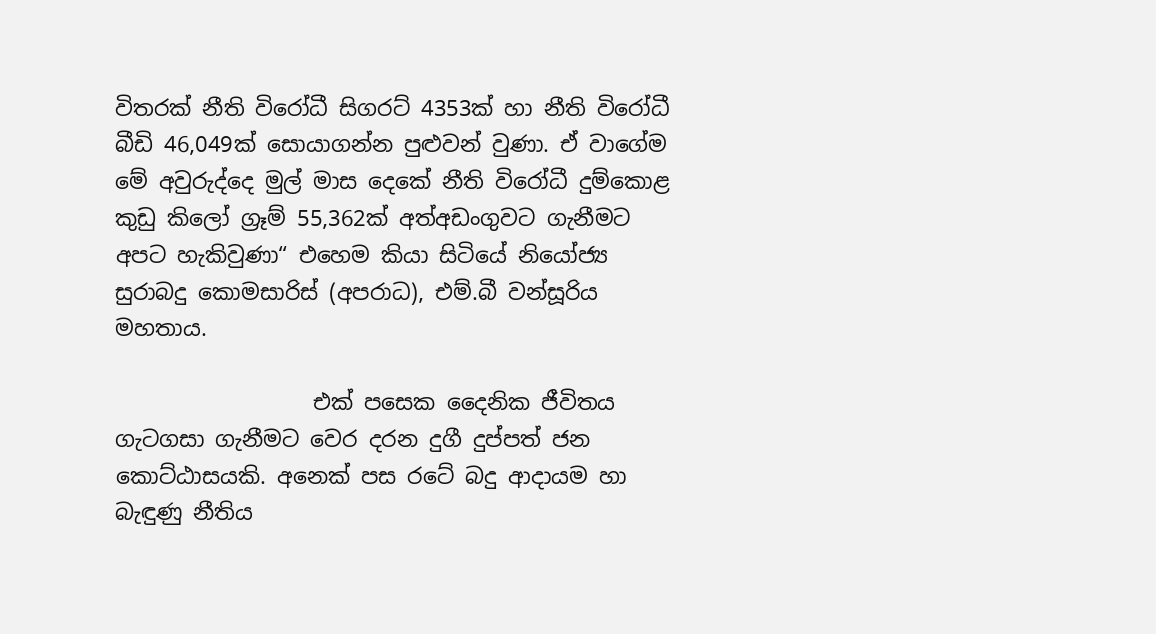විතරක් නීති විරෝධී සිගරට් 4353ක් හා නීති විරෝධී බීඩි 46,049ක් සොයාගන්න පුළුවන් වුණා. ඒ වාගේම මේ අවුරුද්දෙ මුල් මාස දෙකේ නීති විරෝධී දුම්කොළ කුඩු කිලෝ ග්‍රෑම් 55,362ක් අත්අඩංගුවට ගැනීමට අපට හැකිවුණා“ එහෙම කියා සිටියේ නියෝජ්‍ය සුරාබදු කොමසාරිස් (අපරාධ), එම්.බී වන්සූරිය මහතාය.

                  එක් පසෙක දෛනික ජීවිතය ගැටගසා ගැනීමට වෙර දරන දුගී දුප්පත් ජන කොට්ඨාසයකි. අනෙක් පස රටේ බදු ආදායම හා බැඳුණු නීතිය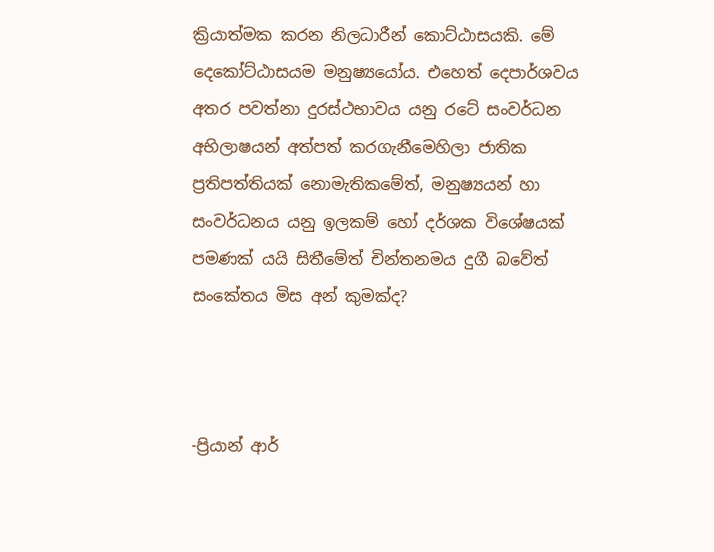ක්‍රියාත්මක කරන නිලධාරීන් කොට්ඨාසයකි. මේ දෙකෝට්ඨාසයම මනුෂ්‍යයෝය. එහෙත් දෙපාර්ශවය අතර පවත්නා දුරස්ථභාවය යනු රටේ සංවර්ධන අභිලාෂයන් අත්පත් කරගැනීමෙහිලා ජාතික ප්‍රතිපත්තියක් නොමැතිකමේත්, මනුෂ්‍යයන් හා සංවර්ධනය යනු ඉලකම් හෝ දර්ශක විශේෂයක් පමණක් යයි සිතීමේත් චින්තනමය දුගී බවේත් සංකේතය මිස අන් කුමක්ද?



-ප්‍රියාන් ආර්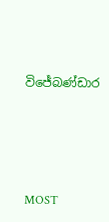විජේබණ්ඩාර




MOST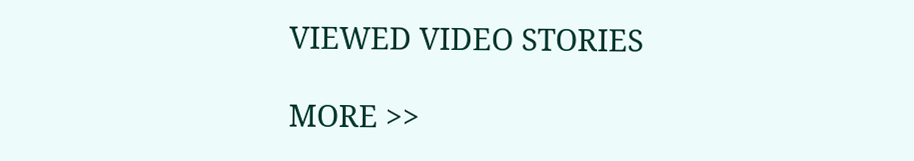VIEWED VIDEO STORIES

MORE >>